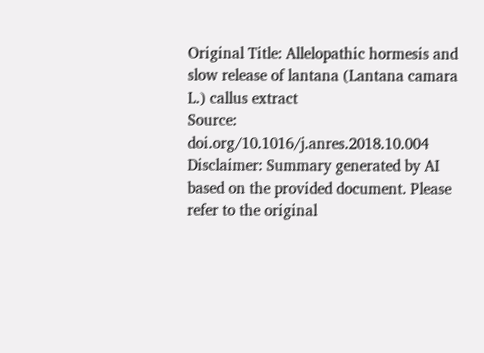Original Title: Allelopathic hormesis and slow release of lantana (Lantana camara L.) callus extract
Source: doi.org/10.1016/j.anres.2018.10.004
Disclaimer: Summary generated by AI based on the provided document. Please refer to the original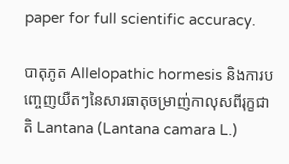paper for full scientific accuracy.

បាតុភូត Allelopathic hormesis និងការបញ្ចេញយឺតៗនៃសារធាតុចម្រាញ់កាលុសពីរុក្ខជាតិ Lantana (Lantana camara L.)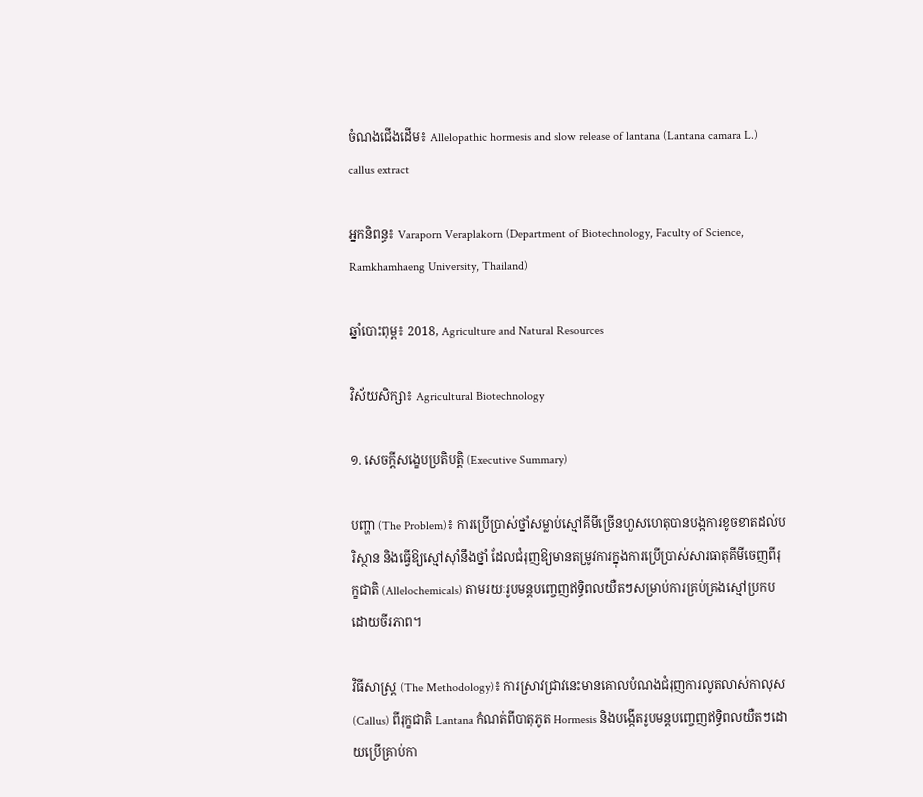ចំណងជើងដើម៖ Allelopathic hormesis and slow release of lantana (Lantana camara L.) callus extract

អ្នកនិពន្ធ៖ Varaporn Veraplakorn (Department of Biotechnology, Faculty of Science, Ramkhamhaeng University, Thailand)

ឆ្នាំបោះពុម្ព៖ 2018, Agriculture and Natural Resources

វិស័យសិក្សា៖ Agricultural Biotechnology

១. សេចក្តីសង្ខេបប្រតិបត្តិ (Executive Summary)

បញ្ហា (The Problem)៖ ការប្រើប្រាស់ថ្នាំសម្លាប់ស្មៅគីមីច្រើនហួសហេតុបានបង្កការខូចខាតដល់បរិស្ថាន និងធ្វើឱ្យស្មៅស៊ាំនឹងថ្នាំ ដែលជំរុញឱ្យមានតម្រូវការក្នុងការប្រើប្រាស់សារធាតុគីមីចេញពីរុក្ខជាតិ (Allelochemicals) តាមរយៈរូបមន្តបញ្ចេញឥទ្ធិពលយឺតៗសម្រាប់ការគ្រប់គ្រងស្មៅប្រកបដោយចីរភាព។

វិធីសាស្ត្រ (The Methodology)៖ ការស្រាវជ្រាវនេះមានគោលបំណងជំរុញការលូតលាស់កាលុស (Callus) ពីរុក្ខជាតិ Lantana កំណត់ពីបាតុភូត Hormesis និងបង្កើតរូបមន្តបញ្ចេញឥទ្ធិពលយឺតៗដោយប្រើគ្រាប់កា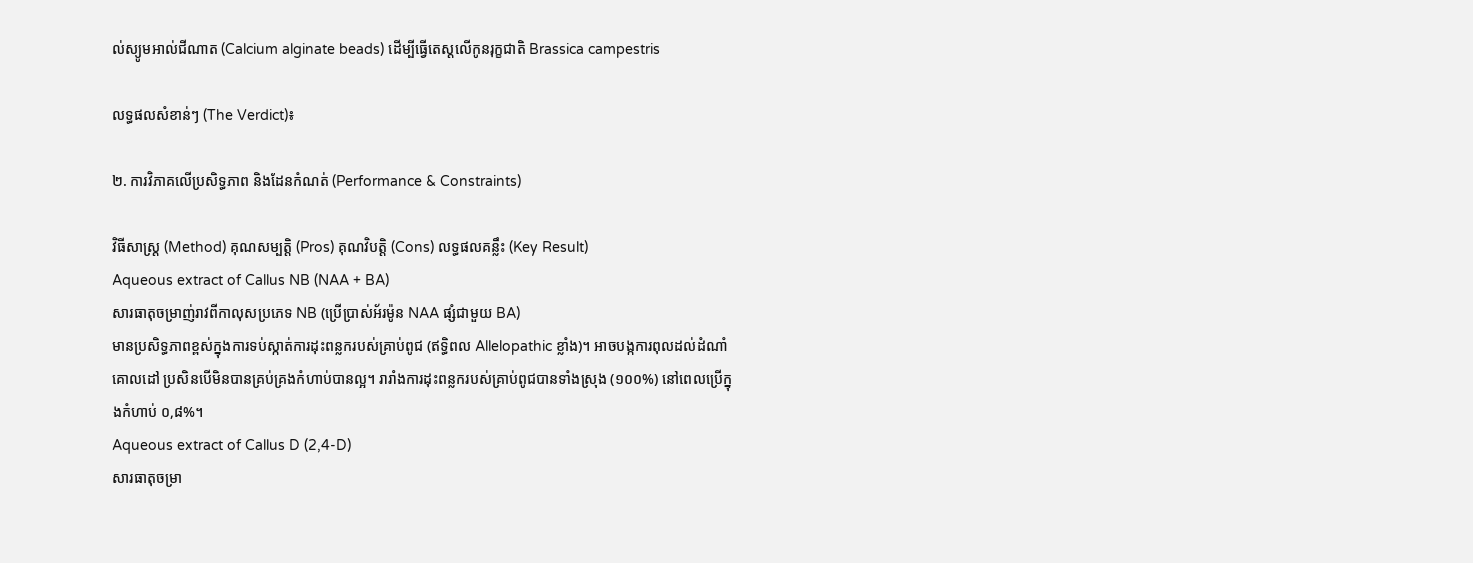ល់ស្យូមអាល់ជីណាត (Calcium alginate beads) ដើម្បីធ្វើតេស្តលើកូនរុក្ខជាតិ Brassica campestris

លទ្ធផលសំខាន់ៗ (The Verdict)៖

២. ការវិភាគលើប្រសិទ្ធភាព និងដែនកំណត់ (Performance & Constraints)

វិធីសាស្ត្រ (Method) គុណសម្បត្តិ (Pros) គុណវិបត្តិ (Cons) លទ្ធផលគន្លឹះ (Key Result)
Aqueous extract of Callus NB (NAA + BA)
សារធាតុចម្រាញ់រាវពីកាលុសប្រភេទ NB (ប្រើប្រាស់អ័រម៉ូន NAA ផ្សំជាមួយ BA)
មានប្រសិទ្ធភាពខ្ពស់ក្នុងការទប់ស្កាត់ការដុះពន្លករបស់គ្រាប់ពូជ (ឥទ្ធិពល Allelopathic ខ្លាំង)។ អាចបង្កការពុលដល់ដំណាំគោលដៅ ប្រសិនបើមិនបានគ្រប់គ្រងកំហាប់បានល្អ។ រារាំងការដុះពន្លករបស់គ្រាប់ពូជបានទាំងស្រុង (១០០%) នៅពេលប្រើក្នុងកំហាប់ ០,៨%។
Aqueous extract of Callus D (2,4-D)
សារធាតុចម្រា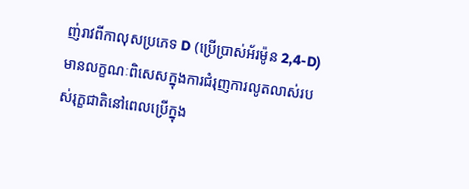ញ់រាវពីកាលុសប្រភេទ D (ប្រើប្រាស់អ័រម៉ូន 2,4-D)
មានលក្ខណៈពិសេសក្នុងការជំរុញការលូតលាស់របស់រុក្ខជាតិនៅពេលប្រើក្នុង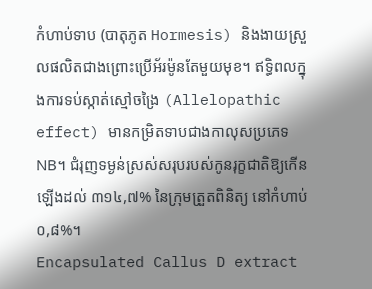កំហាប់ទាប (បាតុភូត Hormesis) និងងាយស្រួលផលិតជាងព្រោះប្រើអ័រម៉ូនតែមួយមុខ។ ឥទ្ធិពលក្នុងការទប់ស្កាត់ស្មៅចង្រៃ (Allelopathic effect) មានកម្រិតទាបជាងកាលុសប្រភេទ NB។ ជំរុញទម្ងន់ស្រស់សរុបរបស់កូនរុក្ខជាតិឱ្យកើនឡើងដល់ ៣១៤,៧% នៃក្រុមត្រួតពិនិត្យ នៅកំហាប់ ០,៨%។
Encapsulated Callus D extract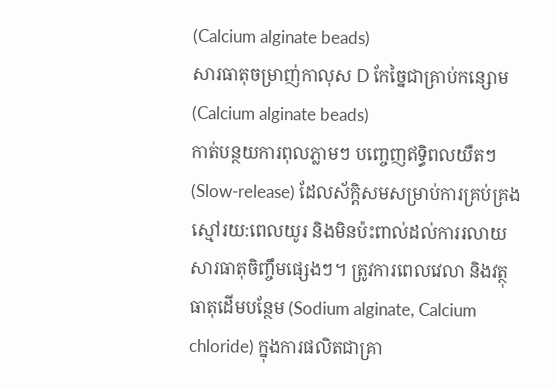(Calcium alginate beads)
សារធាតុចម្រាញ់កាលុស D កែច្នៃជាគ្រាប់កន្សោម (Calcium alginate beads)
កាត់បន្ថយការពុលភ្លាមៗ បញ្ចេញឥទ្ធិពលយឺតៗ (Slow-release) ដែលស័ក្តិសមសម្រាប់ការគ្រប់គ្រងស្មៅរយ:ពេលយូរ និងមិនប៉ះពាល់ដល់ការរលាយសារធាតុចិញ្ចឹមផ្សេងៗ។ ត្រូវការពេលវេលា និងវត្ថុធាតុដើមបន្ថែម (Sodium alginate, Calcium chloride) ក្នុងការផលិតជាគ្រា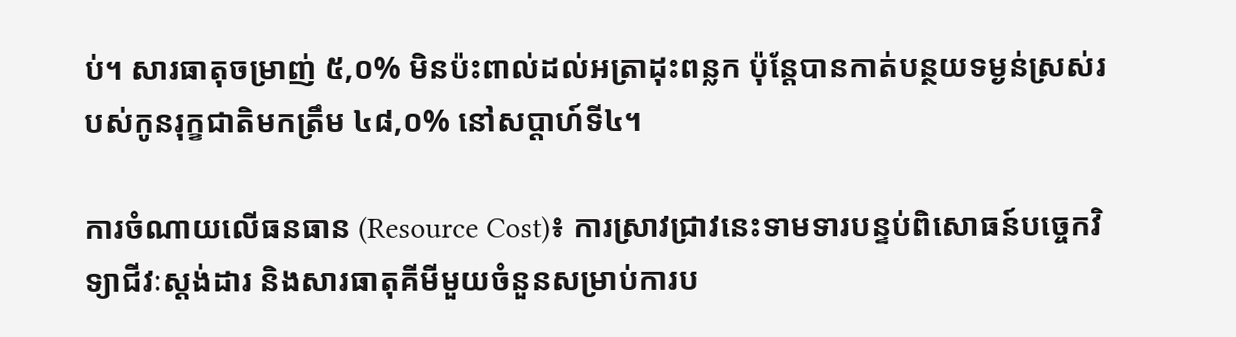ប់។ សារធាតុចម្រាញ់ ៥,០% មិនប៉ះពាល់ដល់អត្រាដុះពន្លក ប៉ុន្តែបានកាត់បន្ថយទម្ងន់ស្រស់របស់កូនរុក្ខជាតិមកត្រឹម ៤៨,០% នៅសប្តាហ៍ទី៤។

ការចំណាយលើធនធាន (Resource Cost)៖ ការស្រាវជ្រាវនេះទាមទារបន្ទប់ពិសោធន៍បច្ចេកវិទ្យាជីវៈស្តង់ដារ និងសារធាតុគីមីមួយចំនួនសម្រាប់ការប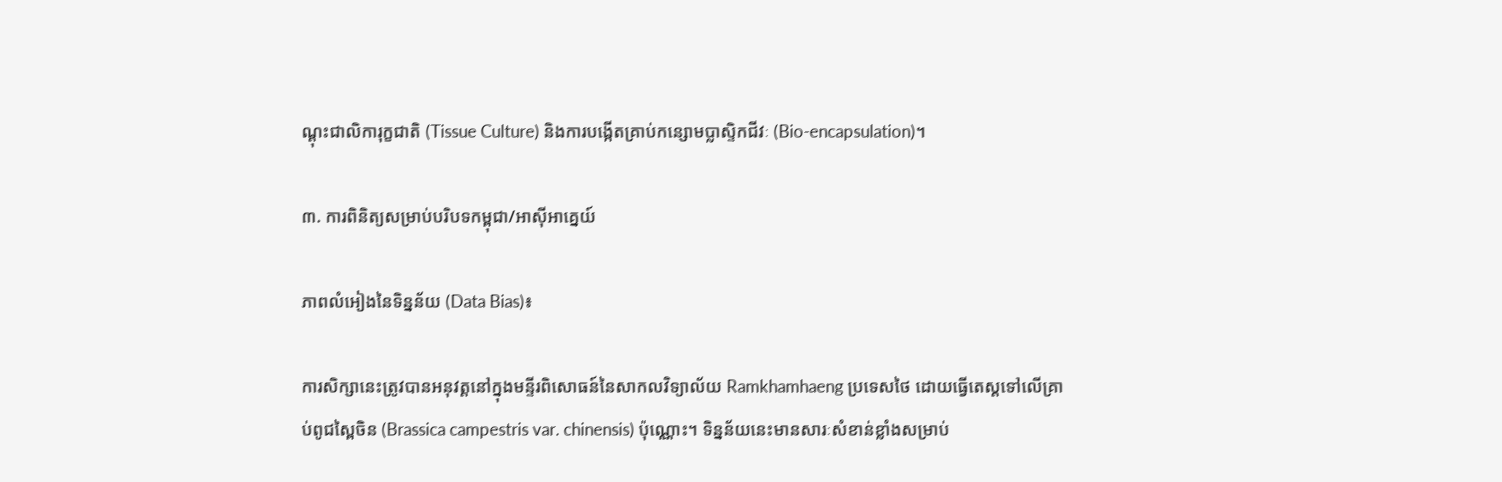ណ្តុះជាលិការុក្ខជាតិ (Tissue Culture) និងការបង្កើតគ្រាប់កន្សោមប្លាស្ទិកជីវៈ (Bio-encapsulation)។

៣. ការពិនិត្យសម្រាប់បរិបទកម្ពុជា/អាស៊ីអាគ្នេយ៍

ភាពលំអៀងនៃទិន្នន័យ (Data Bias)៖

ការសិក្សានេះត្រូវបានអនុវត្តនៅក្នុងមន្ទីរពិសោធន៍នៃសាកលវិទ្យាល័យ Ramkhamhaeng ប្រទេសថៃ ដោយធ្វើតេស្តទៅលើគ្រាប់ពូជស្ពៃចិន (Brassica campestris var. chinensis) ប៉ុណ្ណោះ។ ទិន្នន័យនេះមានសារៈសំខាន់ខ្លាំងសម្រាប់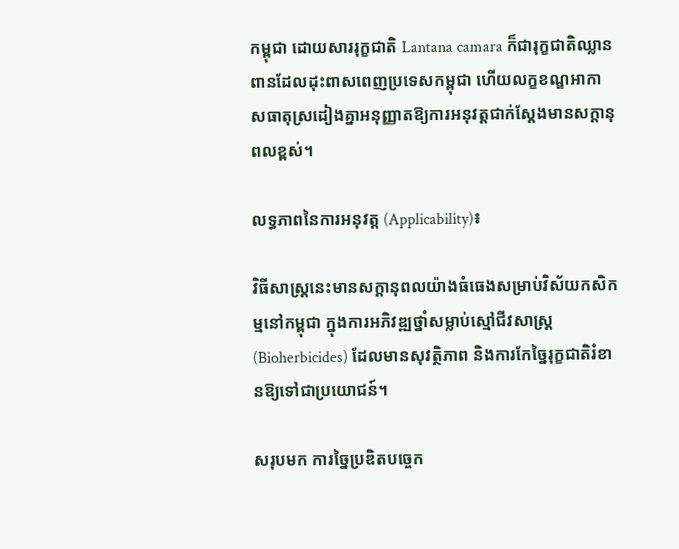កម្ពុជា ដោយសាររុក្ខជាតិ Lantana camara ក៏ជារុក្ខជាតិឈ្លានពានដែលដុះពាសពេញប្រទេសកម្ពុជា ហើយលក្ខខណ្ឌអាកាសធាតុស្រដៀងគ្នាអនុញ្ញាតឱ្យការអនុវត្តជាក់ស្តែងមានសក្តានុពលខ្ពស់។

លទ្ធភាពនៃការអនុវត្ត (Applicability)៖

វិធីសាស្រ្តនេះមានសក្តានុពលយ៉ាងធំធេងសម្រាប់វិស័យកសិកម្មនៅកម្ពុជា ក្នុងការអភិវឌ្ឍថ្នាំសម្លាប់ស្មៅជីវសាស្រ្ត (Bioherbicides) ដែលមានសុវត្ថិភាព និងការកែច្នៃរុក្ខជាតិរំខានឱ្យទៅជាប្រយោជន៍។

សរុបមក ការច្នៃប្រឌិតបច្ចេក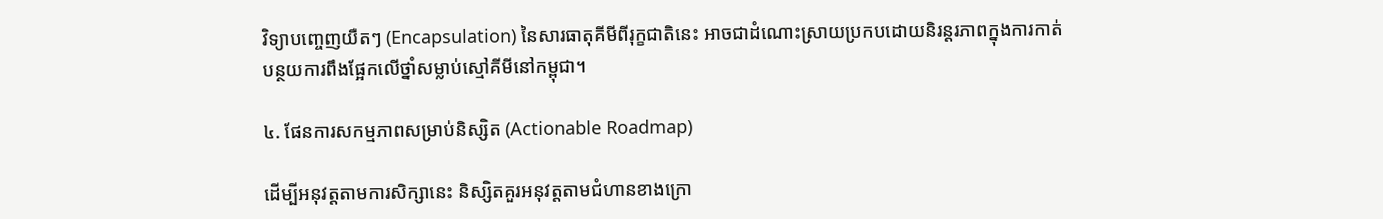វិទ្យាបញ្ចេញយឺតៗ (Encapsulation) នៃសារធាតុគីមីពីរុក្ខជាតិនេះ អាចជាដំណោះស្រាយប្រកបដោយនិរន្តរភាពក្នុងការកាត់បន្ថយការពឹងផ្អែកលើថ្នាំសម្លាប់ស្មៅគីមីនៅកម្ពុជា។

៤. ផែនការសកម្មភាពសម្រាប់និស្សិត (Actionable Roadmap)

ដើម្បីអនុវត្តតាមការសិក្សានេះ និស្សិតគួរអនុវត្តតាមជំហានខាងក្រោ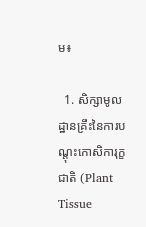ម៖

  1. សិក្សាមូលដ្ឋានគ្រឹះនៃការបណ្តុះកោសិការុក្ខជាតិ (Plant Tissue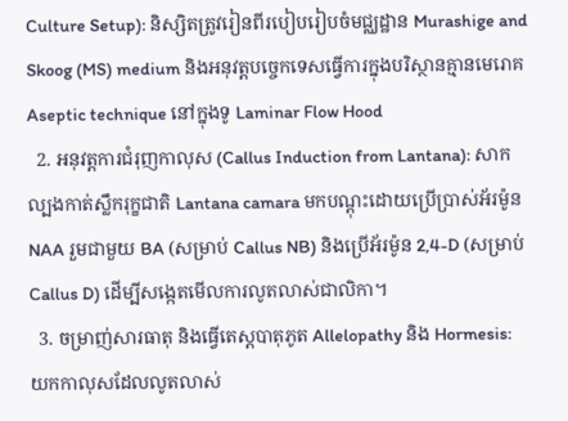Culture Setup): និស្សិតត្រូវរៀនពីរបៀបរៀបចំមជ្ឈដ្ឋាន Murashige and Skoog (MS) medium និងអនុវត្តបច្ចេកទេសធ្វើការក្នុងបរិស្ថានគ្មានមេរោគ Aseptic technique នៅក្នុងទូ Laminar Flow Hood
  2. អនុវត្តការជំរុញកាលុស (Callus Induction from Lantana): សាកល្បងកាត់ស្លឹករុក្ខជាតិ Lantana camara មកបណ្តុះដោយប្រើប្រាស់អ័រម៉ូន NAA រួមជាមួយ BA (សម្រាប់ Callus NB) និងប្រើអ័រម៉ូន 2,4-D (សម្រាប់ Callus D) ដើម្បីសង្កេតមើលការលូតលាស់ជាលិកា។
  3. ចម្រាញ់សារធាតុ និងធ្វើតេស្តបាតុភូត Allelopathy និង Hormesis: យកកាលុសដែលលូតលាស់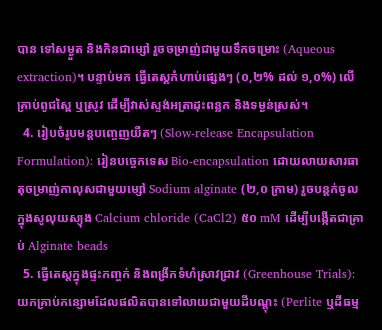បាន ទៅសម្ងួត និងកិនជាម្សៅ រួចចម្រាញ់ជាមួយទឹកចម្រោះ (Aqueous extraction)។ បន្ទាប់មក ធ្វើតេស្តកំហាប់ផ្សេងៗ (០,២% ដល់ ១,០%) លើគ្រាប់ពូជស្ពៃ ឬស្រូវ ដើម្បីវាស់ស្ទង់អត្រាដុះពន្លក និងទម្ងន់ស្រស់។
  4. រៀបចំរូបមន្តបញ្ចេញយឺតៗ (Slow-release Encapsulation Formulation): រៀនបច្ចេកទេស Bio-encapsulation ដោយលាយសារធាតុចម្រាញ់កាលុសជាមួយម្សៅ Sodium alginate (២,០ ក្រាម) រួចបន្តក់ចូលក្នុងសូលុយស្យុង Calcium chloride (CaCl2) ៥០ mM ដើម្បីបង្កើតជាគ្រាប់ Alginate beads
  5. ធ្វើតេស្តក្នុងផ្ទះកញ្ចក់ និងពង្រីកទំហំស្រាវជ្រាវ (Greenhouse Trials): យកគ្រាប់កន្សោមដែលផលិតបានទៅលាយជាមួយដីបណ្តុះ (Perlite ឬដីធម្ម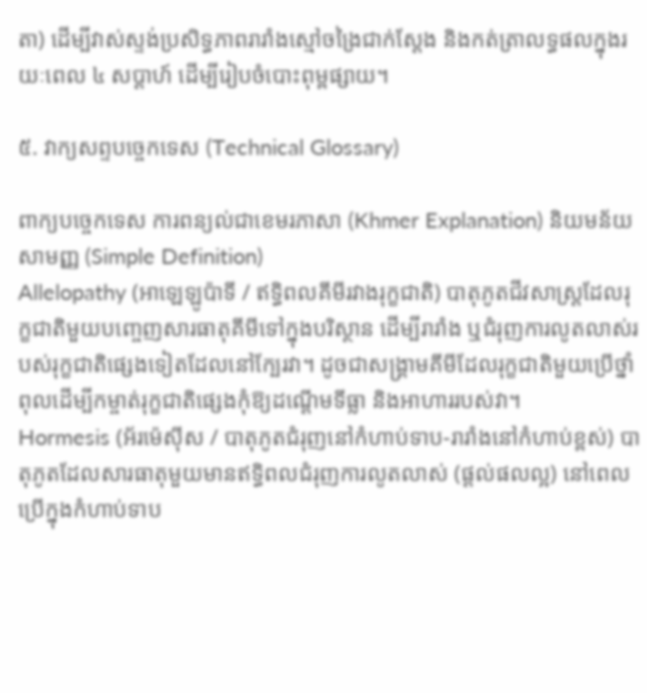តា) ដើម្បីវាស់ស្ទង់ប្រសិទ្ធភាពរារាំងស្មៅចង្រៃជាក់ស្តែង និងកត់ត្រាលទ្ធផលក្នុងរយៈពេល ៤ សប្តាហ៍ ដើម្បីរៀបចំបោះពុម្ពផ្សាយ។

៥. វាក្យសព្ទបច្ចេកទេស (Technical Glossary)

ពាក្យបច្ចេកទេស ការពន្យល់ជាខេមរភាសា (Khmer Explanation) និយមន័យសាមញ្ញ (Simple Definition)
Allelopathy (អាឡេឡូប៉ាទី / ឥទ្ធិពលគីមីរវាងរុក្ខជាតិ) បាតុភូតជីវសាស្រ្តដែលរុក្ខជាតិមួយបញ្ចេញសារធាតុគីមីទៅក្នុងបរិស្ថាន ដើម្បីរារាំង ឬជំរុញការលូតលាស់របស់រុក្ខជាតិផ្សេងទៀតដែលនៅក្បែរវា។ ដូចជាសង្គ្រាមគីមីដែលរុក្ខជាតិមួយប្រើថ្នាំពុលដើម្បីកម្ចាត់រុក្ខជាតិផ្សេងកុំឱ្យដណ្ដើមទីធ្លា និងអាហាររបស់វា។
Hormesis (អ័រម៉េស៊ីស / បាតុភូតជំរុញនៅកំហាប់ទាប-រារាំងនៅកំហាប់ខ្ពស់) បាតុភូតដែលសារធាតុមួយមានឥទ្ធិពលជំរុញការលូតលាស់ (ផ្តល់ផលល្អ) នៅពេលប្រើក្នុងកំហាប់ទាប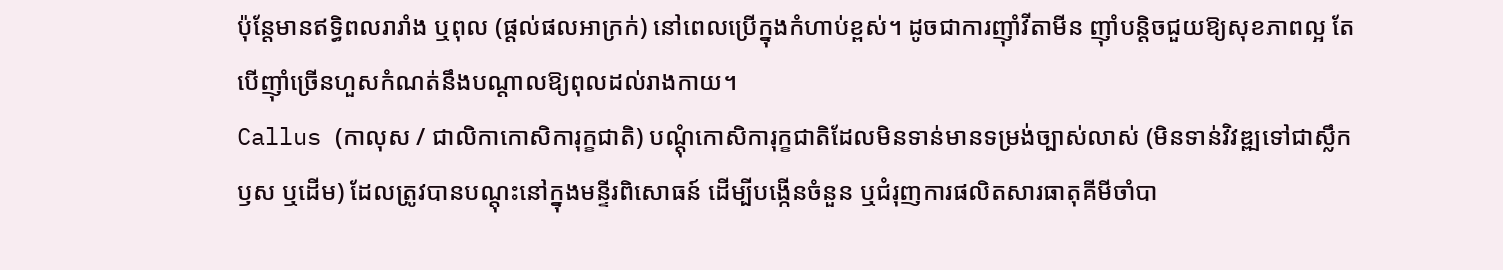ប៉ុន្តែមានឥទ្ធិពលរារាំង ឬពុល (ផ្តល់ផលអាក្រក់) នៅពេលប្រើក្នុងកំហាប់ខ្ពស់។ ដូចជាការញ៉ាំវីតាមីន ញ៉ាំបន្តិចជួយឱ្យសុខភាពល្អ តែបើញ៉ាំច្រើនហួសកំណត់នឹងបណ្តាលឱ្យពុលដល់រាងកាយ។
Callus (កាលុស / ជាលិកាកោសិការុក្ខជាតិ) បណ្តុំកោសិការុក្ខជាតិដែលមិនទាន់មានទម្រង់ច្បាស់លាស់ (មិនទាន់វិវឌ្ឍទៅជាស្លឹក ឫស ឬដើម) ដែលត្រូវបានបណ្តុះនៅក្នុងមន្ទីរពិសោធន៍ ដើម្បីបង្កើនចំនួន ឬជំរុញការផលិតសារធាតុគីមីចាំបា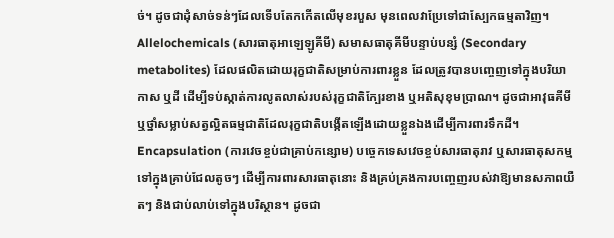ច់។ ដូចជាដុំសាច់ទន់ៗដែលទើបតែកកើតលើមុខរបួស មុនពេលវាប្រែទៅជាស្បែកធម្មតាវិញ។
Allelochemicals (សារធាតុអាឡេឡូគីមី) សមាសធាតុគីមីបន្ទាប់បន្សំ (Secondary metabolites) ដែលផលិតដោយរុក្ខជាតិសម្រាប់ការពារខ្លួន ដែលត្រូវបានបញ្ចេញទៅក្នុងបរិយាកាស ឬដី ដើម្បីទប់ស្កាត់ការលូតលាស់របស់រុក្ខជាតិក្បែរខាង ឬអតិសុខុមប្រាណ។ ដូចជាអាវុធគីមី ឬថ្នាំសម្លាប់សត្វល្អិតធម្មជាតិដែលរុក្ខជាតិបង្កើតឡើងដោយខ្លួនឯងដើម្បីការពារទឹកដី។
Encapsulation (ការវេចខ្ចប់ជាគ្រាប់កន្សោម) បច្ចេកទេសវេចខ្ចប់សារធាតុរាវ ឬសារធាតុសកម្មទៅក្នុងគ្រាប់ជែលតូចៗ ដើម្បីការពារសារធាតុនោះ និងគ្រប់គ្រងការបញ្ចេញរបស់វាឱ្យមានសភាពយឺតៗ និងជាប់លាប់ទៅក្នុងបរិស្ថាន។ ដូចជា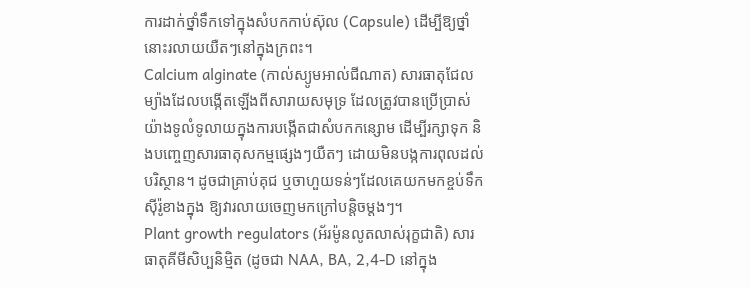ការដាក់ថ្នាំទឹកទៅក្នុងសំបកកាប់ស៊ុល (Capsule) ដើម្បីឱ្យថ្នាំនោះរលាយយឺតៗនៅក្នុងក្រពះ។
Calcium alginate (កាល់ស្យូមអាល់ជីណាត) សារធាតុជែលម្យ៉ាងដែលបង្កើតឡើងពីសារាយសមុទ្រ ដែលត្រូវបានប្រើប្រាស់យ៉ាងទូលំទូលាយក្នុងការបង្កើតជាសំបកកន្សោម ដើម្បីរក្សាទុក និងបញ្ចេញសារធាតុសកម្មផ្សេងៗយឺតៗ ដោយមិនបង្កការពុលដល់បរិស្ថាន។ ដូចជាគ្រាប់គុជ ឬចាហួយទន់ៗដែលគេយកមកខ្ចប់ទឹកស៊ីរ៉ូខាងក្នុង ឱ្យវារលាយចេញមកក្រៅបន្តិចម្តងៗ។
Plant growth regulators (អ័រម៉ូនលូតលាស់រុក្ខជាតិ) សារធាតុគីមីសិប្បនិម្មិត (ដូចជា NAA, BA, 2,4-D នៅក្នុង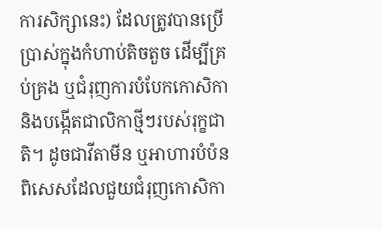ការសិក្សានេះ) ដែលត្រូវបានប្រើប្រាស់ក្នុងកំហាប់តិចតួច ដើម្បីគ្រប់គ្រង ឬជំរុញការបំបែកកោសិកា និងបង្កើតជាលិកាថ្មីៗរបស់រុក្ខជាតិ។ ដូចជាវីតាមីន ឬអាហារបំប៉នពិសេសដែលជួយជំរុញកោសិកា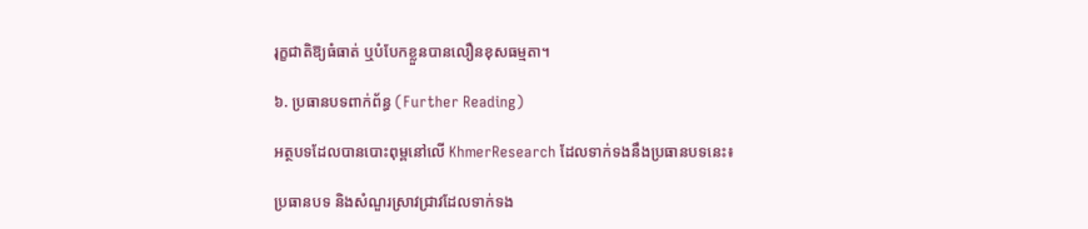រុក្ខជាតិឱ្យធំធាត់ ឬបំបែកខ្លួនបានលឿនខុសធម្មតា។

៦. ប្រធានបទពាក់ព័ន្ធ (Further Reading)

អត្ថបទដែលបានបោះពុម្ពនៅលើ KhmerResearch ដែលទាក់ទងនឹងប្រធានបទនេះ៖

ប្រធានបទ និងសំណួរស្រាវជ្រាវដែលទាក់ទង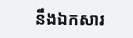នឹងឯកសារ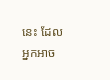នេះ ដែលអ្នកអាច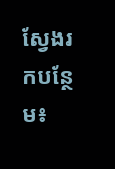ស្វែងរកបន្ថែម៖